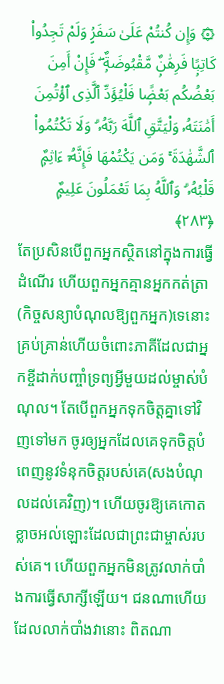۞ وَإِن كُنتُمْ عَلَىٰ سَفَرٍۢ وَلَمْ تَجِدُوا۟ كَاتِبًۭا فَرِهَٰنٌۭ مَّقْبُوضَةٌۭ ۖ فَإِنْ أَمِنَ بَعْضُكُم بَعْضًۭا فَلْيُؤَدِّ ٱلَّذِى ٱؤْتُمِنَ أَمَٰنَتَهُۥ وَلْيَتَّقِ ٱللَّهَ رَبَّهُۥ ۗ وَلَا تَكْتُمُوا۟ ٱلشَّهَٰدَةَ ۚ وَمَن يَكْتُمْهَا فَإِنَّهُۥٓ ءَاثِمٌۭ قَلْبُهُۥ ۗ وَٱللَّهُ بِمَا تَعْمَلُونَ عَلِيمٌۭ ﴿٢٨٣﴾
តែប្រសិនបើពួកអ្នកស្ថិតនៅក្នុងការធ្វើដំណើរ ហើយពួកអ្នកគ្មានអ្នកកត់ត្រា(កិច្ចសន្យាបំណុលឱ្យពួកអ្នក)ទេនោះ គ្រប់គ្រាន់ហើយចំពោះភាគីដែលជាអ្នកខ្ចីដាក់បញ្ចាំទ្រព្យអ្វីមួយដល់ម្ចាស់បំណុល។ តែបើពួកអ្នកទុកចិត្ដគ្នាទៅវិញទៅមក ចូរឲ្យអ្នកដែលគេទុកចិត្តបំពេញនូវទំនុកចិត្តរបស់គេ(សងបំណុលដល់គេវិញ)។ ហើយចូរឱ្យគេកោតខ្លាចអល់ឡោះដែលជាព្រះជាម្ចាស់របស់គេ។ ហើយពួកអ្នកមិនត្រូវលាក់បាំងការធ្វើសាក្សីឡើយ។ ជនណាហើយដែលលាក់បាំងវានោះ ពិតណា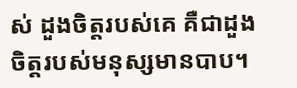ស់ ដួងចិត្តរបស់គេ គឺជាដួងចិត្តរបស់មនុស្សមានបាប។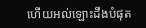ហើយអល់ឡោះដឹងបំផុត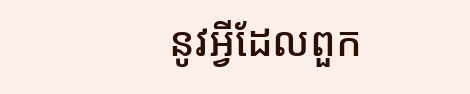នូវអ្វីដែលពួក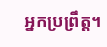អ្នកប្រព្រឹត្ត។